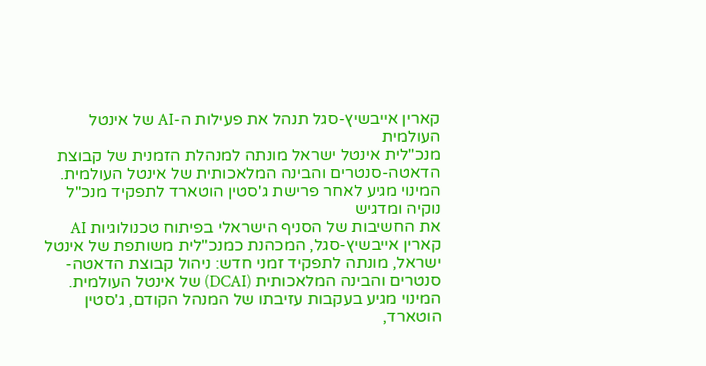קארין אייבשיץ-סגל תנהל את פעילות ה-AI של אינטל העולמית
מנכ"לית אינטל ישראל מונתה למנהלת הזמנית של קבוצת הדאטה-סנטרים והבינה המלאכותית של אינטל העולמית. המינוי מגיע לאחר פרישת ג'סטין הוטארד לתפקיד מנכ"ל נוקיה ומדגיש
את החשיבות של הסניף הישראלי בפיתוח טכנולוגיות AI
קארין אייבשיץ-סגל, המכהנת כמנכ"לית משותפת של אינטל ישראל, מונתה לתפקיד זמני חדש: ניהול קבוצת הדאטה-סנטרים והבינה המלאכותית (DCAI) של אינטל העולמית. המינוי מגיע בעקבות עזיבתו של המנהל הקודם, ג'סטין הוטארד,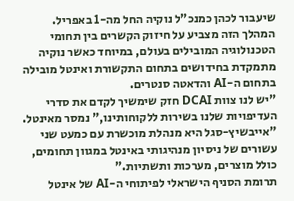שיעבור לכהן כמנכ"ל נוקיה החל מה-1 באפריל. המהלך הזה מצביע על חיזוק הקשרים בין תחומי הטכנולוגיה המובילים בעולם, במיוחד כאשר נוקיה מתמקדת בחידושים בתחום התקשורת ואינטל מובילה בתחום ה-AI והדאטה סנטרים.
"יש לנו צוות DCAI חזק שימשיך לקדם את סדרי העדיפויות שלנו בשירות ללקוחותינו," נמסר מאינטל. "אייבשיץ-סגל היא מנהלת מוכשרת עם כמעט שני עשורים של ניסיון מנהיגותי באינטל במגוון תחומים, כולל מוצרים, מערכות ותשתיות."
תרומת הסניף הישראלי לפיתוחי ה-AI של אינטל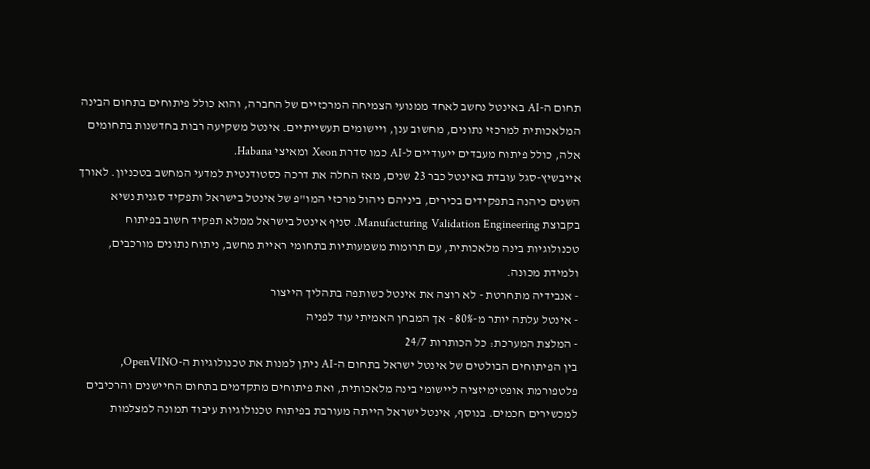תחום ה-AI באינטל נחשב לאחד ממנועי הצמיחה המרכזיים של החברה, והוא כולל פיתוחים בתחום הבינה המלאכותית למרכזי נתונים, מחשוב ענן, ויישומים תעשייתיים. אינטל משקיעה רבות בחדשנות בתחומים אלה, כולל פיתוח מעבדים ייעודיים ל-AI כמו סדרת Xeon ומאיצי Habana.
אייבשיץ-סגל עובדת באינטל כבר 23 שנים, מאז החלה את דרכה כסטודנטית למדעי המחשב בטכניון. לאורך השנים כיהנה בתפקידים בכירים, ביניהם ניהול מרכזי המו"פ של אינטל בישראל ותפקיד סגנית נשיא בקבוצת Manufacturing Validation Engineering. סניף אינטל בישראל ממלא תפקיד חשוב בפיתוח טכנולוגיות בינה מלאכותית, עם תרומות משמעותיות בתחומי ראיית מחשב, ניתוח נתונים מורכבים, ולמידת מכונה.
- אנבידיה מתחרטת - לא רוצה את אינטל כשותפה בתהליך הייצור
- אינטל עלתה יותר מ-80% - אך המבחן האמיתי עוד לפניה
- המלצת המערכת: כל הכותרות 24/7
בין הפיתוחים הבולטים של אינטל ישראל בתחום ה-AI ניתן למנות את טכנולוגיות ה-OpenVINO, פלטפורמת אופטימיזציה ליישומי בינה מלאכותית, ואת פיתוחים מתקדמים בתחום החיישנים והרכיבים למכשירים חכמים. בנוסף, אינטל ישראל הייתה מעורבת בפיתוח טכנולוגיות עיבוד תמונה למצלמות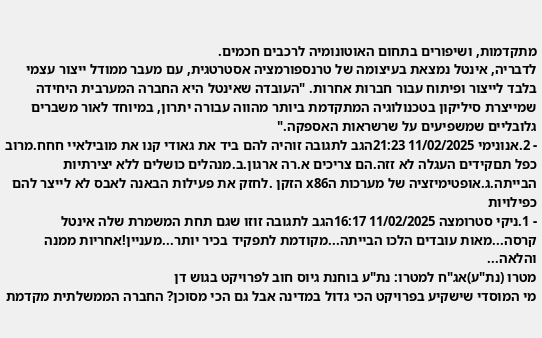מתקדמות, ושיפורים בתחום האוטונומיה לרכבים חכמים.
לדבריה, אינטל נמצאת בעיצומה של טרנספורמציה אסטרטגית, עם מעבר ממודל ייצור עצמי בלבד לייצור ופיתוח עבור חברות אחרות. "העובדה שאינטל היא החברה המערבית היחידה שמייצרת סיליקון בטכנולוגיה המתקדמת ביותר מהווה עבורה יתרון, במיוחד לאור משברים גלובליים שמשפיעים על שרשראות האספקה."
- 2.אנונימי 11/02/2025 21:23הגב לתגובה זוהיה להם ביד את גאודי קנו את מובילאיי חחח.מרוב כפל תםקידים העגלה לא זזה.הם צריכים א.רה ארגון.ב.מנהלים כושלים ללא יצירתיות הבייתה.ג.אופטימיזציה של מערכות הx86 הזקן .לחזק את פעילות הבאנה לאבס לא לייצר להם כפילויות
- 1.ניקי סטרומצה 11/02/2025 16:17הגב לתגובה זוזו שגם תחת המשמרת שלה אינטל קרסה...מאות עובדים הלכו הבייתה...מקודמת לתפקיד בכיר יותר...מעניין!אחריות ממנה והלאה...
מטרו (נת"ע)אג"ח למטרו: נת"ע בוחנת גיוס חוב לפרויקט בגוש דן
מי המוסדי שישקיע בפרויקט הכי גדול במדינה אבל גם הכי מסוכן? החברה הממשלתית מקדמת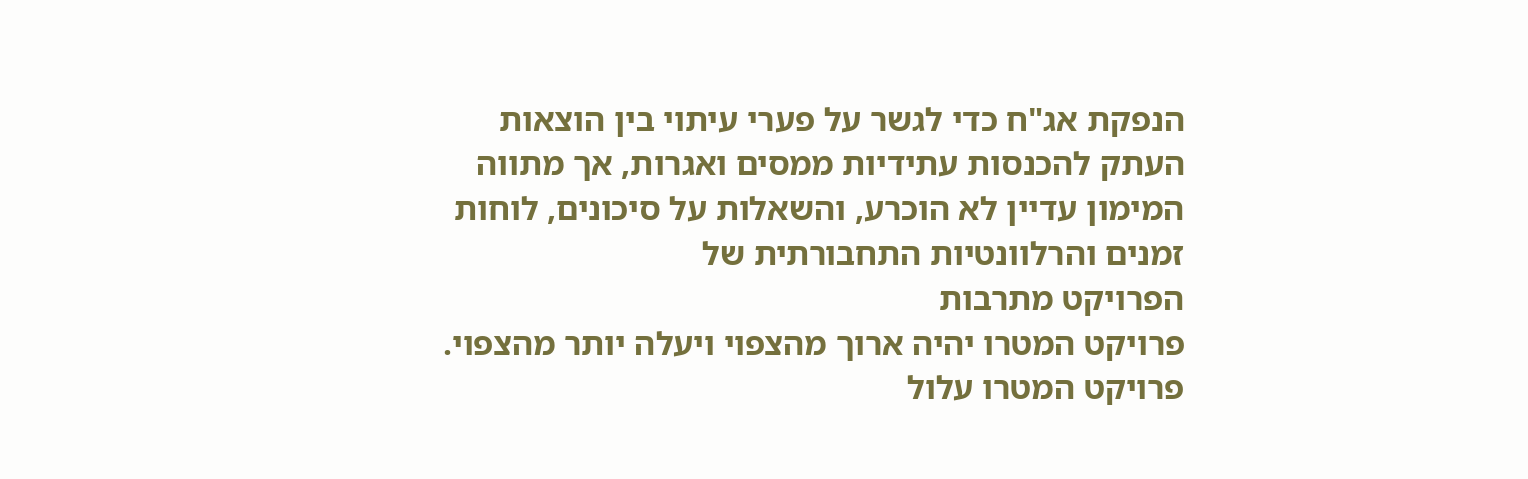הנפקת אג"ח כדי לגשר על פערי עיתוי בין הוצאות העתק להכנסות עתידיות ממסים ואגרות, אך מתווה המימון עדיין לא הוכרע, והשאלות על סיכונים, לוחות זמנים והרלוונטיות התחבורתית של
הפרויקט מתרבות
פרויקט המטרו יהיה ארוך מהצפוי ויעלה יותר מהצפוי. פרויקט המטרו עלול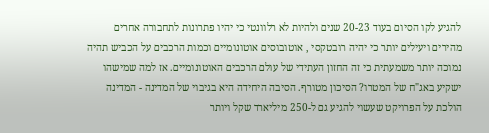להגיע לקו הסיום בעוד 20-23 שנים ולהיות לא רלוונטי כי יהיו פתרונות לתחבורה אחרים מהירים ויעילים יותר כי יהיה רובטקסי , אוטובוסים אוטונומיים וכמות הרכבים על הכביש תהיה נמוכה יותר משמעתית כי זה החזון העתידי של עולם הרכבים האוטונומיים. אז למה שמישהו ישקיע באג"ח של המטרו? הסיכון מטורף. הסיבה היחידה היא בגיבוי של המדינה - המדינה הולכת על הפרויקט שעשוי להגיע גם ל-250 מיליארד שקל ויותר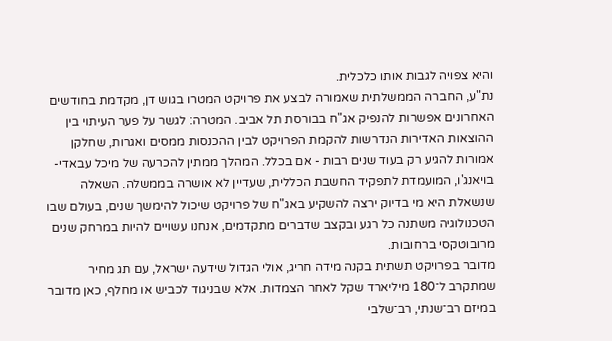והיא צפויה לגבות אותו כלכלית.
נת"ע, החברה הממשלתית שאמורה לבצע את פרויקט המטרו בגוש דן, מקדמת בחודשים האחרונים אפשרות להנפיק אג"ח בבורסת תל אביב. המטרה: לגשר על פער העיתוי בין ההוצאות האדירות הנדרשות להקמת הפרויקט לבין ההכנסות ממסים ואגרות, שחלקן אמורות להגיע רק בעוד שנים רבות - אם בכלל. המהלך ממתין להכרעה של מיכל עבאדי-בויאנג'ו, המועמדת לתפקיד החשבת הכללית, שעדיין לא אושרה בממשלה. השאלה שנשאלת היא מי בדיוק ירצה להשקיע באג"ח של פרויקט שיכול להימשך שנים, בעולם שבו הטכנולוגיה משתנה כל רגע ובקצב שדברים מתקדמים, אנחנו עשויים להיות במרחק שנים מרובוטקסי ברחובות.
מדובר בפרויקט תשתית בקנה מידה חריג, אולי הגדול שידעה ישראל, עם תג מחיר שמתקרב ל־180 מיליארד שקל לאחר הצמדות. אלא שבניגוד לכביש או מחלף, כאן מדובר במיזם רב־שנתי, רב־שלבי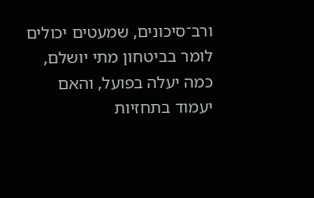ורב־סיכונים, שמעטים יכולים לומר בביטחון מתי יושלם, כמה יעלה בפועל, והאם יעמוד בתחזיות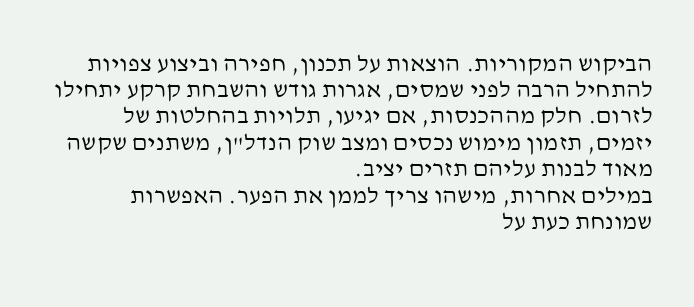הביקוש המקוריות. הוצאות על תכנון, חפירה וביצוע צפויות להתחיל הרבה לפני שמסים, אגרות גודש והשבחת קרקע יתחילו לזרום. חלק מההכנסות, אם יגיעו, תלויות בהחלטות של יזמים, תזמון מימוש נכסים ומצב שוק הנדל"ן, משתנים שקשה מאוד לבנות עליהם תזרים יציב.
במילים אחרות, מישהו צריך לממן את הפער. האפשרות שמונחת כעת על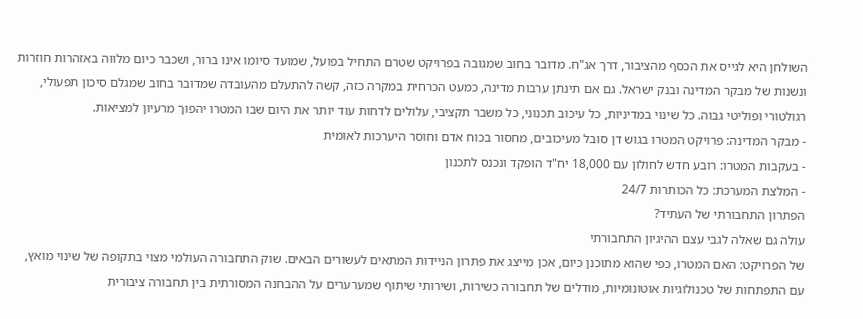השולחן היא לגייס את הכסף מהציבור, דרך אג"ח. מדובר בחוב שמגובה בפרויקט שטרם התחיל בפועל, שמועד סיומו אינו ברור, ושכבר כיום מלווה באזהרות חוזרות ונשנות של מבקר המדינה ובנק ישראל. גם אם תינתן ערבות מדינה, כמעט הכרחית במקרה כזה, קשה להתעלם מהעובדה שמדובר בחוב שמגלם סיכון תפעולי, רגולטורי ופוליטי גבוה. כל שינוי במדיניות, כל עיכוב תכנוני, כל משבר תקציבי, עלולים לדחות עוד יותר את היום שבו המטרו יהפוך מרעיון למציאות.
- מבקר המדינה: פרויקט המטרו בגוש דן סובל מעיכובים, מחסור בכוח אדם וחוסר היערכות לאומית
- בעקבות המטרו: רובע חדש לחולון עם 18,000 יח"ד הופקד ונכנס לתכנון
- המלצת המערכת: כל הכותרות 24/7
הפתרון התחבורתי של העתיד?
עולה גם שאלה לגבי עצם ההיגיון התחבורתי
של הפרויקט: האם המטרו, כפי שהוא מתוכנן כיום, אכן מייצג את פתרון הניידות המתאים לעשורים הבאים. שוק התחבורה העולמי מצוי בתקופה של שינוי מואץ, עם התפתחות של טכנולוגיות אוטונומיות, מודלים של תחבורה כשירות, ושירותי שיתוף שמערערים על ההבחנה המסורתית בין תחבורה ציבורית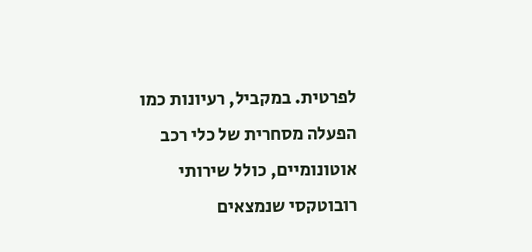לפרטית. במקביל, רעיונות כמו הפעלה מסחרית של כלי רכב אוטונומיים, כולל שירותי רובוטקסי שנמצאים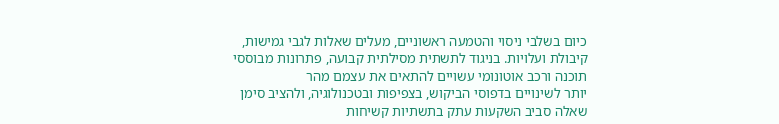כיום בשלבי ניסוי והטמעה ראשוניים, מעלים שאלות לגבי גמישות, קיבולת ועלויות. בניגוד לתשתית מסילתית קבועה, פתרונות מבוססי תוכנה ורכב אוטונומי עשויים להתאים את עצמם מהר
יותר לשינויים בדפוסי הביקוש, בצפיפות ובטכנולוגיה, ולהציב סימן שאלה סביב השקעות עתק בתשתיות קשיחות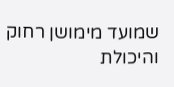שמועד מימושן רחוק והיכולת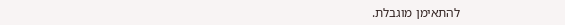להתאימן מוגבלת.